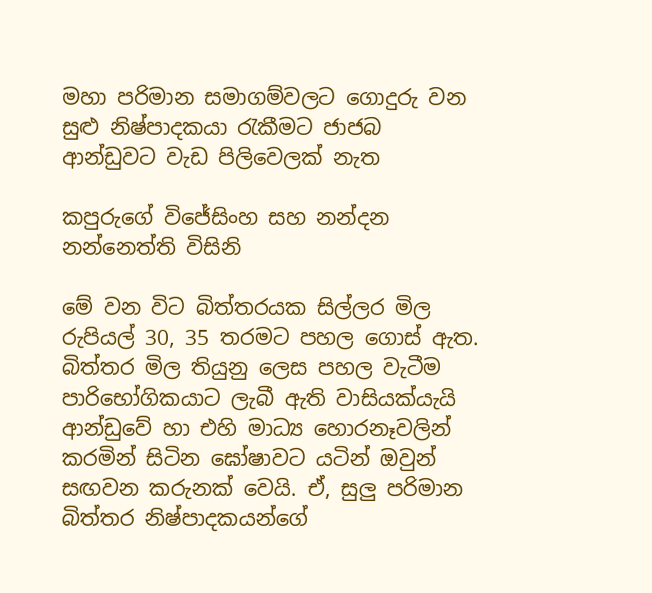මහා පරිමාන සමාගම්වලට ගොදුරු වන සුළු නිෂ්පාදකයා රැකීමට ජාජබ ආන්ඩුවට වැඩ පිලිවෙලක් නැත

කපුරුගේ විජේසිංහ සහ නන්දන නන්නෙත්ති විසිනි

මේ වන විට බිත්තරයක සිල්ලර මිල රුපියල් 30, 35 තරමට පහල ගොස් ඇත. බිත්තර මිල තියුනු ලෙස පහල වැටීම පාරිභෝගිකයාට ලැබී ඇති වාසියක්යැයි ආන්ඩුවේ හා එහි මාධ්‍ය හොරනෑවලින් කරමින් සිටින ඝෝෂාවට යටින් ඔවුන් සඟවන කරුනක් වෙයි. ඒ, සුලු පරිමාන බිත්තර නිෂ්පාදකයන්ගේ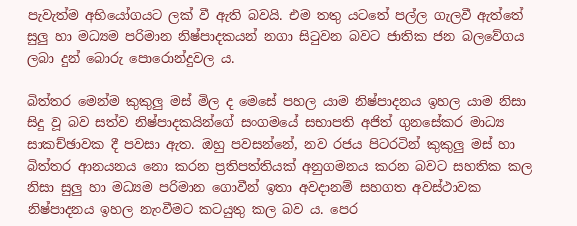පැවැත්ම අභියෝගයට ලක් වී ඇති බවයි. එම තතු යටතේ පල්ල ගැලවී ඇත්තේ සුලු හා මධ්‍යම පරිමාන නිෂ්පාදකයන් නගා සිටුවන බවට ජාතික ජන බලවේගය ලබා දුන් බොරු පොරොන්දුවල ය.

බිත්තර මෙන්ම කුකුලු මස් මිල ද මෙසේ පහල යාම නිෂ්පාදනය ඉහල යාම නිසා සිදු වූ බව සත්ව නිෂ්පාදකයින්ගේ සංගමයේ සභාපති අජිත් ගුනසේකර මාධ්‍ය සාකච්ඡාවක දී පවසා ඇත. ඔහු පවසන්නේ, නව රජය පිටරටින් කුකුලු මස් හා බිත්තර ආනයනය නො කරන ප්‍රතිපත්තියක් අනුගමනය කරන බවට සහතික කල නිසා සුලු හා මධ්‍යම පරිමාන ගොවීන් ඉතා අවදානම් සහගත අවස්ථාවක නිෂ්පාදනය ඉහල නැංවීමට කටයුතු කල බව ය. පෙර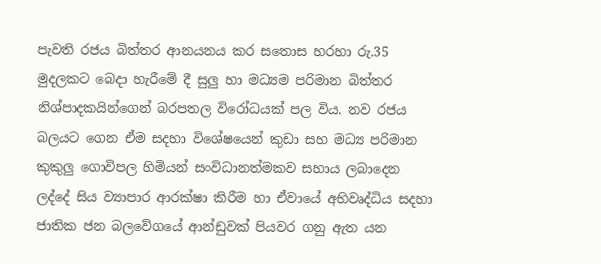පැවති රජය බිත්තර ආනයනය කර සතොස හරහා රු.35 මුදලකට බෙදා හැරීමේ දී සුලු හා මධ්‍යම පරිමාන බිත්තර නිශ්පාදකයින්ගෙන් බරපතල විරෝධයක් පල විය. නව රජය බලයට ගෙන ඒම සදහා විශේෂයෙන් කුඩා සහ මධ්‍ය පරිමාන කුකුලු ගොවිපල හිමියන් සංවිධානත්මකව සහාය ලබාදෙන ලද්දේ සිය ව්‍යාපාර ආරක්ෂා කිරීම හා ඒවායේ අභිවෘද්ධිය සදහා ජාතික ජන බලවේගයේ ආන්ඩුවක් පියවර ගනු ඇත යන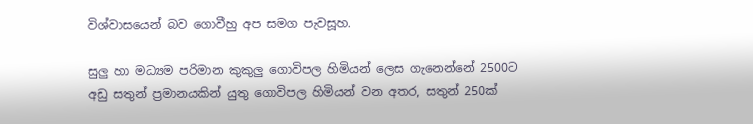විශ්වාසයෙන් බව ගොවීහු අප සමග පැවසූහ.

සුලු හා මධ්‍යම පරිමාන කුකුලු ගොවිපල හිමියන් ලෙස ගැනෙන්නේ 2500ට අඩු සතුන් ප්‍රමානයකින් යුතු ගොවිපල හිමියන් වන අතර, සතුන් 250ක්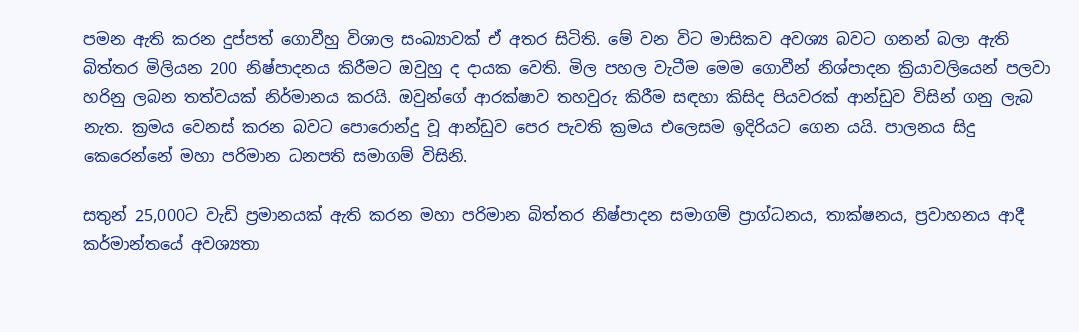පමන ඇති කරන දුප්පත් ගොවීහු විශාල සංඛ්‍යාවක් ඒ අතර සිටිති. මේ වන විට මාසිකව අවශ්‍ය බවට ගනන් බලා ඇති බිත්තර මිලියන 200 නිෂ්පාදනය කිරීමට ඔවුහු ද දායක වෙති. මිල පහල වැටීම මෙම ගොවීන් නිශ්පාදන ක්‍රියාවලියෙන් පලවා හරිනු ලබන තත්වයක් නිර්මානය කරයි. ඔවුන්ගේ ආරක්ෂාව තහවුරු කිරීම සඳහා කිසිද පියවරක් ආන්ඩුව විසින් ගනු ලැබ නැත. ක්‍රමය වෙනස් කරන බවට පොරොන්දු වූ ආන්ඩුව පෙර පැවති ක්‍රමය එලෙසම ඉදිරියට ගෙන යයි. පාලනය සිදු කෙරෙන්නේ මහා පරිමාන ධනපති සමාගම් විසිනි.

සතුන් 25,000ට වැඩි ප්‍රමානයක් ඇති කරන මහා පරිමාන බිත්තර නිෂ්පාදන සමාගම් ප්‍රාග්ධනය, තාක්ෂනය, ප්‍රවාහනය ආදී කර්මාන්තයේ අවශ්‍යතා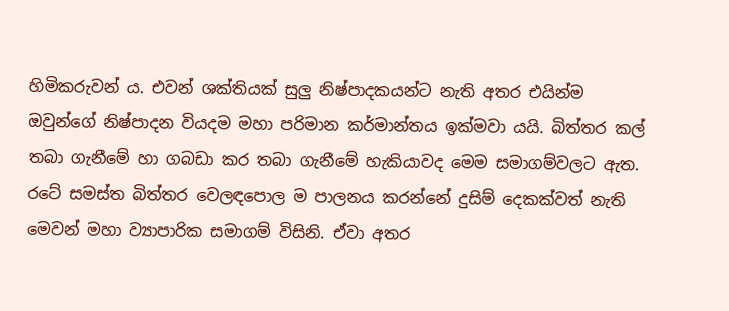හිමිකරුවන් ය. එවන් ශක්තියක් සුලු නිෂ්පාදකයන්ට නැති අතර එයින්ම ඔවුන්ගේ නිෂ්පාදන වියදම මහා පරිමාන කර්මාන්තය ඉක්මවා යයි. බිත්තර කල් තබා ගැනීමේ හා ගබඩා කර තබා ගැනීමේ හැකියාවද මෙම සමාගම්වලට ඇත. රටේ සමස්ත බිත්තර වෙලඳපොල ම පාලනය කරන්නේ දුසිම් දෙකක්වත් නැති මෙවන් මහා ව්‍යාපාරික සමාගම් විසිනි. ඒවා අතර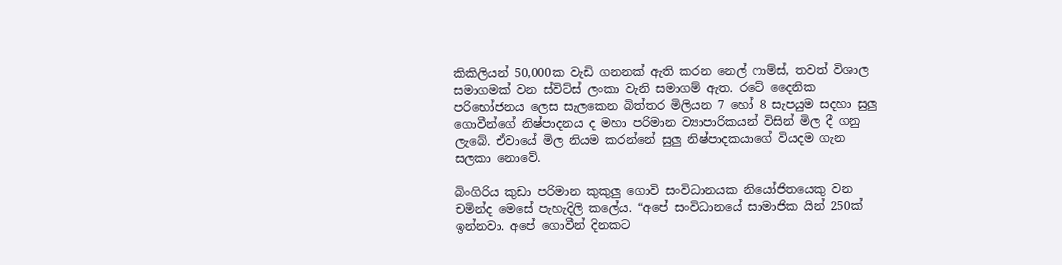කිකිලියන් 50,000ක වැඩි ගනනක් ඇති කරන නෙල් ෆාම්ස්, තවත් විශාල සමාගමක් වන ස්විට්ස් ලංකා වැනි සමාගම් ඇත. රටේ දෛනික පරිභෝජනය ලෙස සැලකෙන බිත්තර මිලියන 7 හෝ 8 සැපයුම සදහා සුලු ගොවීන්ගේ නිෂ්පාදනය ද මහා පරිමාන ව්‍යාපාරිකයන් විසින් මිල දී ගනු ලැබේ. ඒවායේ මිල නියම කරන්නේ සුලු නිෂ්පාදකයාගේ වියදම ගැන සලකා නොවේ.

බිංගිරිය කුඩා පරිමාන කුකුලු ගොවි සංවිධානයක නියෝජිතයෙකු වන චමින්ද මෙසේ පැහැදිලි කලේය. “අපේ සංවිධානයේ සාමාජික යින් 250ක් ඉන්නවා. අපේ ගොවීන් දිනකට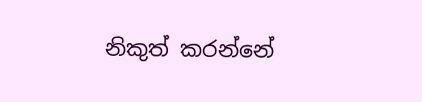නිකුත් කරන්නේ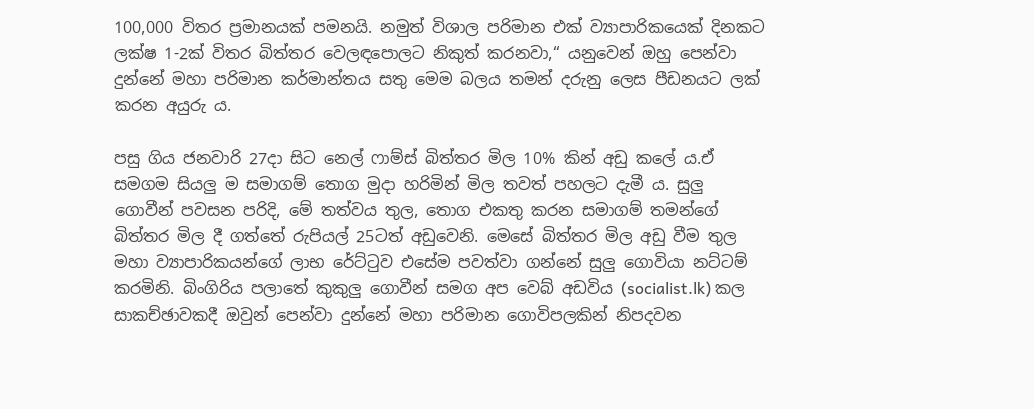100,000 විතර ප්‍රමානයක් පමනයි. නමුත් විශාල පරිමාන එක් ව්‍යාපාරිකයෙක් දිනකට ලක්ෂ 1-2ක් විතර බිත්තර වෙලඳපොලට නිකුත් කරනවා,“ යනුවෙන් ඔහු පෙන්වා දුන්නේ මහා පරිමාන කර්මාන්තය සතු මෙම බලය තමන් දරුනු ලෙස පීඩනයට ලක් කරන අයුරු ය.

පසු ගිය ජනවාරි 27දා සිට නෙල් ෆාම්ස් බිත්තර මිල 10% කින් අඩු කලේ ය.ඒ සමගම සියලු ම සමාගම් තොග මුදා හරිමින් මිල තවත් පහලට දැමී ය. සුලු ගොවීන් පවසන පරිදි, මේ තත්වය තුල, තොග එකතු කරන සමාගම් තමන්ගේ බිත්තර මිල දී ගත්තේ රුපියල් 25ටත් අඩුවෙනි. මෙසේ බිත්තර මිල අඩු වීම තුල මහා ව්‍යාපාරිකයන්ගේ ලාභ රේට්ටුව එසේම පවත්වා ගන්නේ සුලු ගොවියා නට්ටම් කරමිනි. බිංගිරිය පලාතේ කුකුලු ගොවීන් සමග අප වෙබ් අඩවිය (socialist.lk) කල සාකච්ඡාවකදී ඔවුන් පෙන්වා දුන්නේ මහා පරිමාන ගොවිපලකින් නිපදවන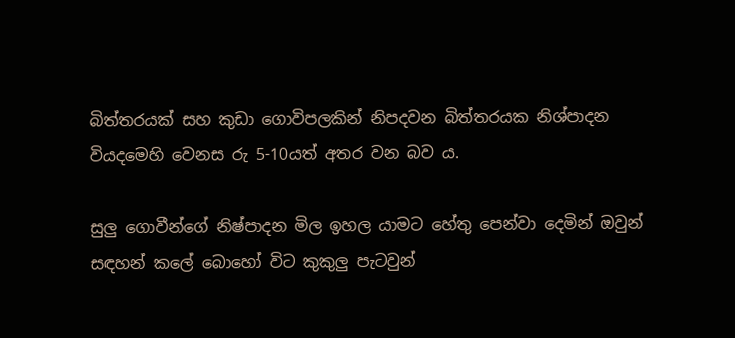බිත්තරයක් සහ කුඩා ගොවිපලකින් නිපදවන බිත්තරයක නිශ්පාදන වියදමෙහි වෙනස රු 5-10යත් අතර වන බව ය.

සුලු ගොවීන්ගේ නිෂ්පාදන මිල ඉහල යාමට හේතු පෙන්වා දෙමින් ඔවුන් සඳහන් කලේ බොහෝ විට කුකුලු පැටවුන්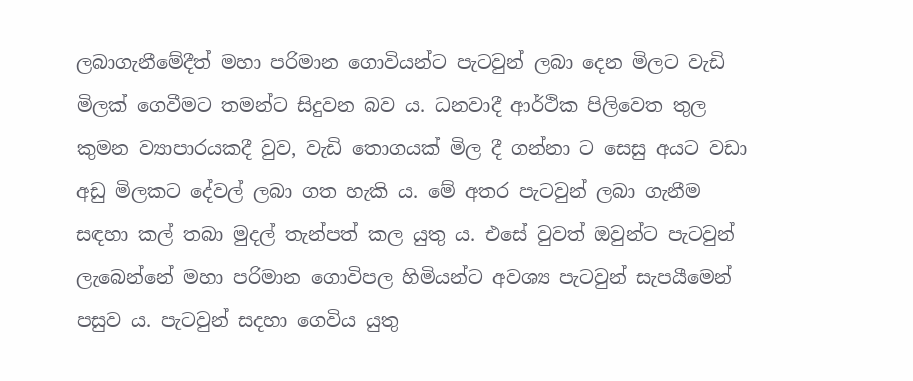ලබාගැනීමේදීත් මහා පරිමාන ගොවියන්ට පැටවුන් ලබා දෙන මිලට වැඩි මිලක් ගෙවීමට තමන්ට සිදුවන බව ය. ධනවාදී ආර්ථික පිලිවෙත තුල කුමන ව්‍යාපාරයකදී වුව, වැඩි තොගයක් මිල දී ගන්නා ට සෙසු අයට වඩා අඩු මිලකට දේවල් ලබා ගත හැකි ය. මේ අතර පැටවුන් ලබා ගැනීම සඳහා කල් තබා මුදල් තැන්පත් කල යුතු ය. එසේ වුවත් ඔවුන්ට පැටවුන් ලැබෙන්නේ මහා පරිමාන ගොවිපල හිමියන්ට අවශ්‍ය පැටවුන් සැපයීමෙන් පසුව ය. පැටවුන් සදහා ගෙවිය යුතු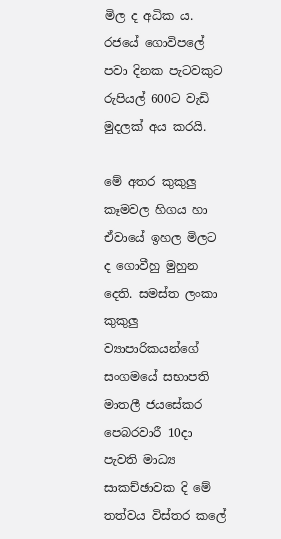මිල ද අධික ය. රජයේ ගොවිපලේ පවා දිනක පැටවකුට රුපියල් 600ට වැඩි මුදලක් අය කරයි.

මේ අතර කුකුලු කෑමවල හිගය හා ඒවායේ ඉහල මිලට ද ගොවීහු මුහුන දෙති. සමස්ත ලංකා කුකුලු ව්‍යාපාරිකයන්ගේ සංගමයේ සභාපති මාතලී ජයසේකර පෙබරවාරී 10දා පැවති මාධ්‍ය සාකච්ඡාවක දි මේ තත්වය විස්තර කලේ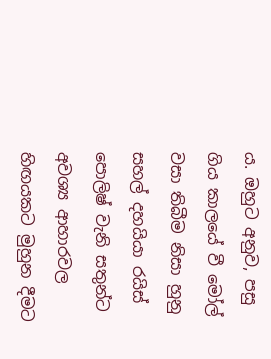ය. ඔහුට අනුව, පසු ගිය කාලයේ වී මෝල් වසා තිබීම නිසා හුනු සහල් දහයියා රයිස් පොලිෂ් වැනි සතුන්ට අවශ්‍ය ආහාරවල හිඟයකට මුහුන දීමට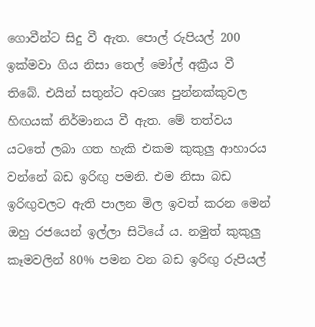ගොවීන්ට සිදු වී ඇත. පොල් රුපියල් 200 ඉක්මවා ගිය නිසා තෙල් මෝල් අක්‍රීය වී තිබේ. එයින් සතුන්ට අවශ්‍ය පුන්නක්කුවල හිඟයක් නිර්මානය වී ඇත. මේ තත්වය යටතේ ලබා ගත හැකි එකම කුකුලු ආහාරය වන්නේ බඩ ඉරිඟු පමනි. එම නිසා බඩ ඉරිඟුවලට ඇති පාලන මිල ඉවත් කරන මෙන් ඔහු රජයෙන් ඉල්ලා සිටියේ ය. නමුත් කුකුලු කෑමවලින් 80% පමන වන බඩ ඉරිඟු රුපියල්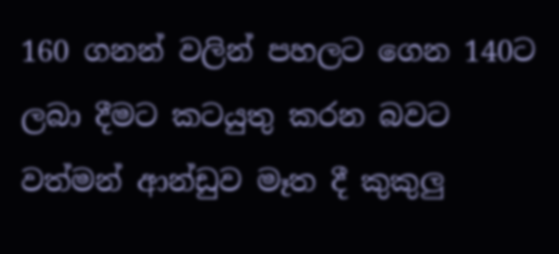160 ගනන් වලින් පහලට ගෙන 140ට ලබා දීමට කටයුතු කරන බවට වත්මන් ආන්ඩුව මෑත දී කුකුලු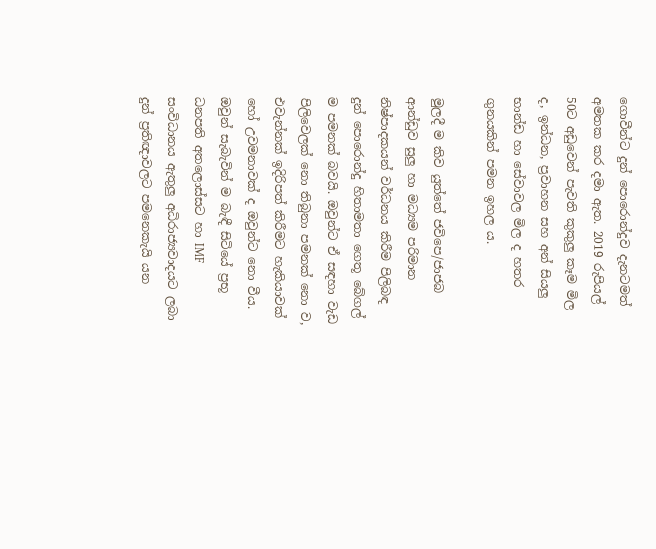ගොවීන්ට දුන් පොරොන්දුව දැනටමත් අමතක කර දමා ඇත. 2019 රුපියල් 50ට අඩුවෙන් පැවති කුකුලු කෑම මිල ද, ඉන්ධන, ප්‍රවාහන සහ අන් සියලු භාන්ඩ හා සේවාවල මිල ද හතර ගුනයකින් පමන ඉහල ය.

මුලදී ම කිව යුත්තේ ජවිපෙ/ජාජබ ආන්ඩුව සුලු හා මධ්‍යම පරිමාන නිෂ්පාදකයන් වර්ධනය කිරීම පිලිබඳ දුන් පොරොන්දු හිතාමතා ගෙතූ බේගල් ම පමනක් බවයි. ඔවුන්ට ඒ සඳහා වැඩ පිලිවෙලක් නො තිබුනා පමනක් නො ව, එවැන්නක් ඉදිරිපත් කිරීමට හැකියාවක් හෝ උවමනාවක් ද ඔවුන්ට නො වීය. ඔවුන් සැබැවින් ම බැඳී සිටියේ ප්‍රභූ ධනපති අතලොස්සට හා IMF සංවිධානය ඇතුලු අධිරාජ්‍යවාදයට ලබා දුන් ප්‍රතිඥාවලට පමනෙකැයි යන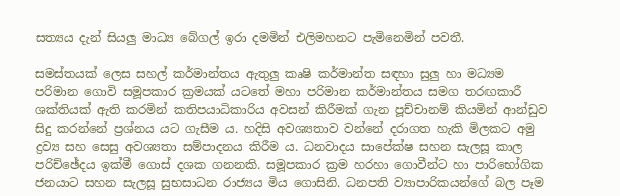සත්‍යය දැන් සියලු මාධ්‍ය බේගල් ඉරා දමමින් එලිමහනට පැමිනෙමින් පවතී.

සමස්තයක් ලෙස සහල් කර්මාන්තය ඇතුලු කෘෂි කර්මාන්ත සඳහා සුලු හා මධ්‍යම පරිමාන ගොවි සමූපකාර ක්‍රමයක් යටතේ මහා පරිමාන කර්මාන්තය සමග තරඟකාරී ශක්තියක් ඇති කරමින් කතිපයාධිකාරිය අවසන් කිරීමක් ගැන පූච්චානම් කියමින් ආන්ඩුව සිදු කරන්නේ ප්‍රශ්නය යට ගැසීම ය. හදිසි අවශ්‍යතාව වන්නේ දරාගත හැකි මිලකට අමු ද්‍රව්‍ය සහ සෙසු අවශ්‍යතා සම්පාදනය කිරීම ය. ධනවාදය සාපේක්ෂ සහන සැලසූ කාල පරිච්ඡේදය ඉක්මී ගොස් දශක ගනනකි. සමූපකාර ක්‍රම හරහා ගොවීන්ට හා පාරිභෝගික ජනයාට සහන සැලසූ සුභසාධන රාජ්‍යය මිය ගොසිනි. ධනපති ව්‍යාපාරිකයන්ගේ බල පෑම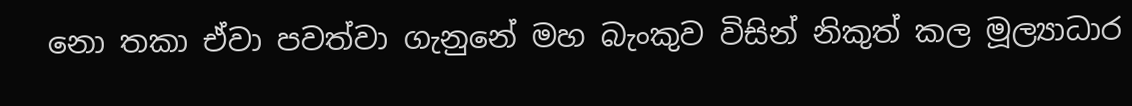නො තකා ඒවා පවත්වා ගැනුනේ මහ බැංකුව විසින් නිකුත් කල මූල්‍යාධාර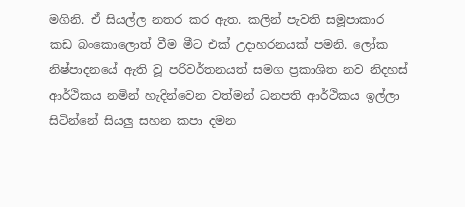මගිනි. ඒ සියල්ල නතර කර ඇත. කලින් පැවති සමූපාකාර කඩ බංකොලොත් වීම මීට එක් උදාහරනයක් පමනි. ලෝක නිෂ්පාදනයේ ඇති වූ පරිවර්තනයත් සමග ප්‍රකාශිත නව නිදහස් ආර්ථිකය නමින් හැදින්වෙන වත්මන් ධනපති ආර්ථිකය ඉල්ලා සිටින්නේ සියලු සහන කපා දමන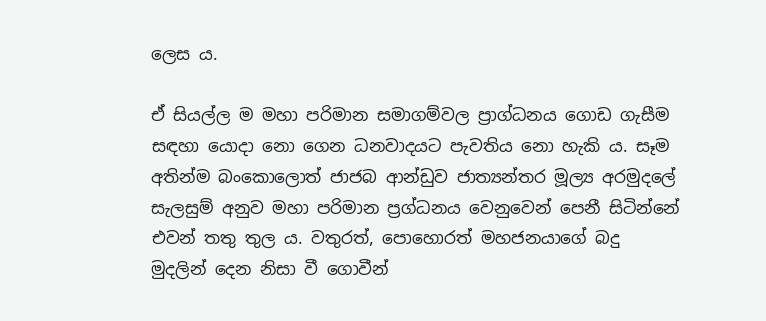ලෙස ය.

ඒ සියල්ල ම මහා පරිමාන සමාගම්වල ප්‍රාග්ධනය ගොඩ ගැසීම සඳහා යොදා නො ගෙන ධනවාදයට පැවතිය නො හැකි ය. සෑම අතින්ම බංකොලොත් ජාජබ ආන්ඩුව ජාත්‍යන්තර මූල්‍ය අරමුදලේ සැලසුම් අනුව මහා පරිමාන ප්‍රග්ධනය වෙනුවෙන් පෙනී සිටින්නේ එවන් තතු තුල ය. වතුරත්, පොහොරත් මහජනයාගේ බදු මුදලින් දෙන නිසා වී ගොවීන්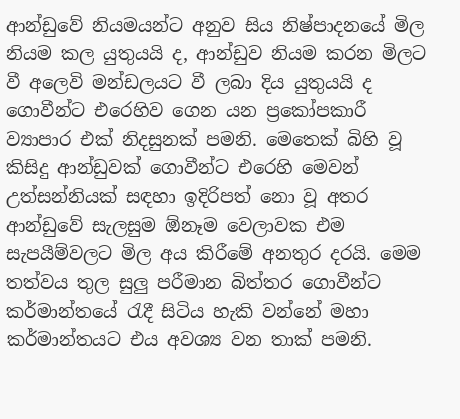ආන්ඩුවේ නියමයන්ට අනුව සිය නිෂ්පාදනයේ මිල නියම කල යුතුයයි ද, ආන්ඩුව නියම කරන මිලට වී අලෙවි මන්ඩලයට වී ලබා දිය යුතුයයි ද ගොවීන්ට එරෙහිව ගෙන යන ප්‍රකෝපකාරී ව්‍යාපාර එක් නිදසුනක් පමනි. මෙතෙක් බිහි වූ කිසිදු ආන්ඩුවක් ගොවීන්ට එරෙහි මෙවන් උත්සන්නියක් සඳහා ඉදිරිපත් නො වූ අතර ආන්ඩුවේ සැලසුම ඕනෑම වෙලාවක එම සැපයීම්වලට මිල අය කිරීමේ අනතුර දරයි. මෙම තත්වය තුල සුලු පරීමාන බිත්තර ගොවීන්ට කර්මාන්තයේ රැදී සිටිය හැකි වන්නේ මහා කර්මාන්තයට එය අවශ්‍ය වන තාක් පමනි.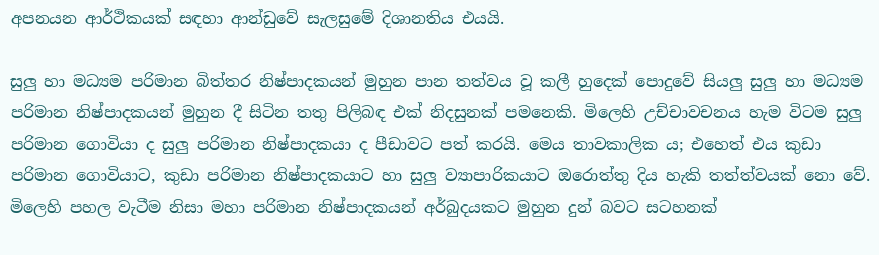අපනයන ආර්ථිකයක් සඳහා ආන්ඩුවේ සැලසුමේ දිශානතිය එයයි.

සුලු හා මධ්‍යම පරිමාන බිත්තර නිෂ්පාදකයන් මුහුන පාන තත්වය වූ කලී හුදෙක් පොදුවේ සියලු සුලු හා මධ්‍යම පරිමාන නිෂ්පාදකයන් මුහුන දී සිටින තතු පිලිබඳ එක් නිදසුනක් පමනෙකි. මිලෙහි උච්චාවචනය හැම විටම සුලු පරිමාන ගොවියා ද සුලු පරිමාන නිෂ්පාදකයා ද පීඩාවට පත් කරයි. මෙය තාවකාලික ය; එහෙත් එය කුඩා පරිමාන ගොවියාට, කුඩා පරිමාන නිෂ්පාදකයාට හා සුලු ව්‍යාපාරිකයාට ඔරොත්තු දිය හැකි තත්ත්වයක් නො වේ. මිලෙහි පහල වැටීම නිසා මහා පරිමාන නිෂ්පාදකයන් අර්බුදයකට මුහුන දුන් බවට සටහනක්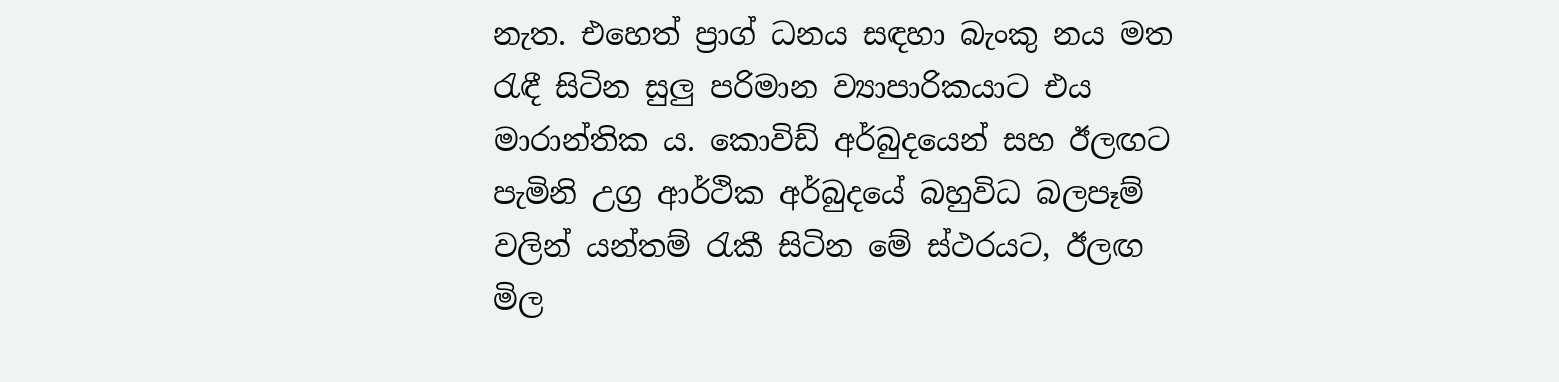නැත. එහෙත් ප්‍රාග් ධනය සඳහා බැංකු නය මත රැඳී සිටින සුලු පරිමාන ව්‍යාපාරිකයාට එය මාරාන්තික ය. කොවිඩ් අර්බුදයෙන් සහ ඊලඟට පැමිනි උග්‍ර ආර්ථික අර්බුදයේ බහුවිධ බලපෑම් වලින් යන්තම් රැකී සිටින මේ ස්ථරයට, ඊලඟ මිල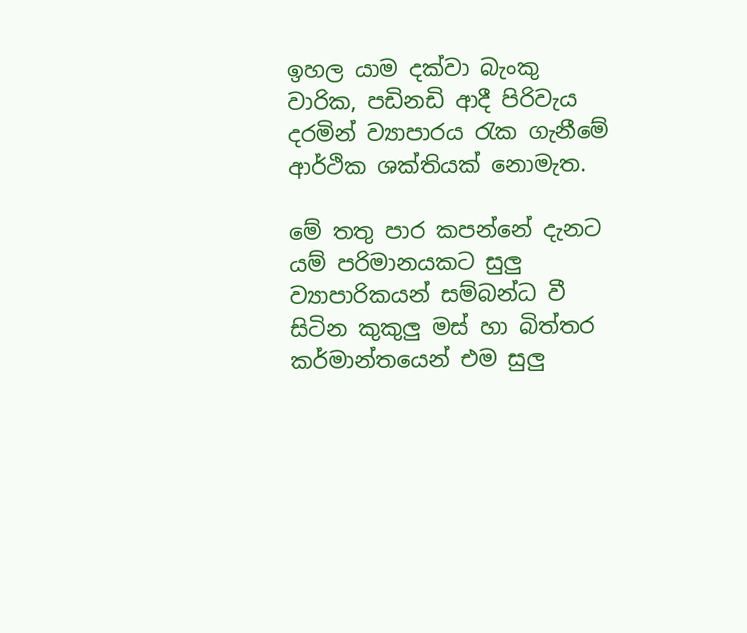ඉහල යාම දක්වා බැංකු වාරික, පඩිනඩි ආදී පිරිවැය දරමින් ව්‍යාපාරය රැක ගැනීමේ ආර්ථික ශක්තියක් නොමැත.

මේ තතු පාර කපන්නේ දැනට යම් පරිමානයකට සුලු ව්‍යාපාරිකයන් සම්බන්ධ වී සිටින කුකුලු මස් හා බිත්තර කර්මාන්තයෙන් එම සුලු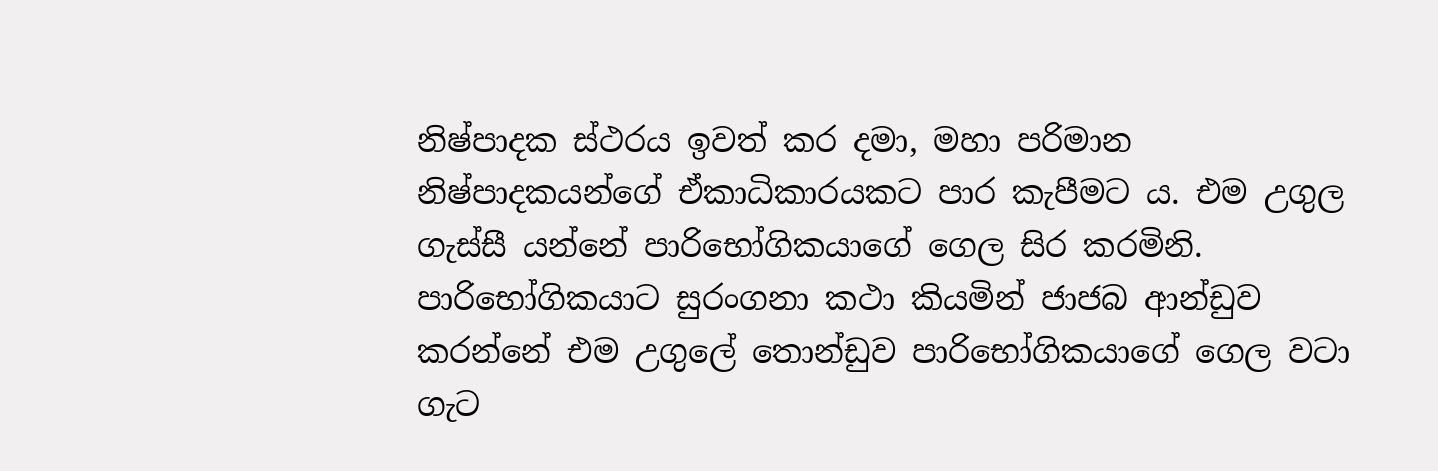නිෂ්පාදක ස්ථරය ඉවත් කර දමා, මහා පරිමාන නිෂ්පාදකයන්ගේ ඒකාධිකාරයකට පාර කැපීමට ය. එම උගුල ගැස්සී යන්නේ පාරිභෝගිකයාගේ ගෙල සිර කරමිනි. පාරිභෝගිකයාට සුරංගනා කථා කියමින් ජාජබ ආන්ඩුව කරන්නේ එම උගුලේ තොන්ඩුව පාරිභෝගිකයාගේ ගෙල වටා ගැට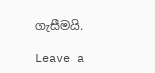ගැසීමයි.

Leave a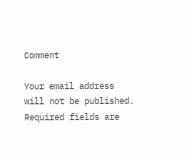Comment

Your email address will not be published. Required fields are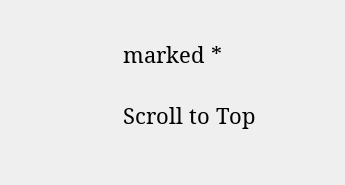marked *

Scroll to Top